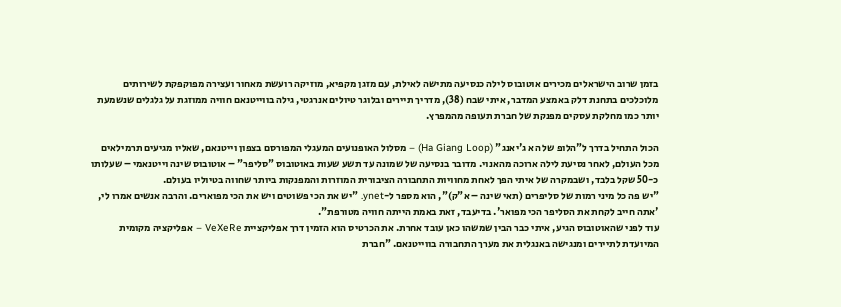בזמן שרוב הישראלים מכירים אוטובוס לילה כנסיעה מתישה לאילת, עם מזגן מקפיא, מוזיקה רועשת מאחור ועצירה מפוקפקת לשירותים מלוכלכים בתחנת דלק באמצע המדבר, איתי שבח (38), מדריך תיירים ובלוגר טיולים אנרגטי, גילה בווייטנאם חוויה ממוזגת על גלגלים שנשמעת יותר כמו מחלקת עסקים מפנקת של חברת תעופה מהמפרץ.

הכול התחיל בדרך ל"הלופ של הא ג'יאנג" (Ha Giang Loop) – מסלול האופנועים המעגלי המפורסם בצפון וייטנאם, שאליו מגיעים תרמילאים מכל העולם, לאחר נסיעת לילה ארוכה מהאנוי. מדובר בנסיעה של שמונה עד תשע שעות באוטובוס "סליפר" – אוטובוס שינה וייטנאמי – שעלותו כ-50 שקל בלבד, ושבמקרה של איתי הפך לאחת מחוויות התחבורה הציבורית המוזרות והמפנקות ביותר שחווה בטיוליו בעולם.
"יש פה כל מיני רמות של סליפרים (תאי שינה – א"ק)", הוא מספר ל-ynet. "יש את הכי פשוטים ויש את הכי מפוארים. והרבה אנשים אמרו לי, 'אתה חייב לקחת את הסליפר הכי מפואר'. בדיעבד, זאת באמת הייתה חוויה מטורפת".
עוד לפני שהאוטובוס הגיע, איתי כבר הבין שמשהו כאן עובד אחרת. את הכרטיס הוא הזמין דרך אפליקציית VeXeRe – אפליקציה מקומית המיועדת לתיירים ומנגישה באנגלית את מערך התחבורה בווייטנאם. "חברת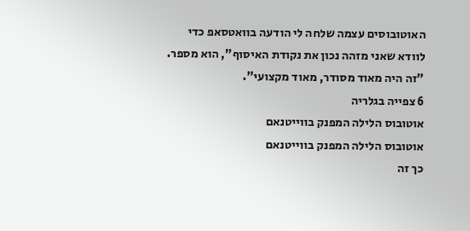האוטובוסים עצמה שלחה לי הודעה בוואטסאפ כדי לוודא שאני מזהה נכון את נקודת האיסוף", הוא מספר. "זה היה מאוד מסודר, מאוד מקצועי".
6 צפייה בגלריה
אוטובוס הלילה המפנק בווייטנאם
אוטובוס הלילה המפנק בווייטנאם
כך זה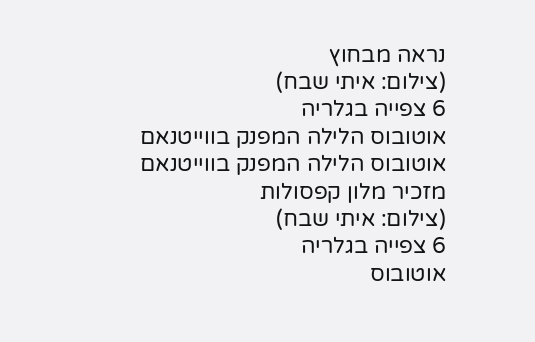נראה מבחוץ
(צילום: איתי שבח)
6 צפייה בגלריה
אוטובוס הלילה המפנק בווייטנאם
אוטובוס הלילה המפנק בווייטנאם
מזכיר מלון קפסולות
(צילום: איתי שבח)
6 צפייה בגלריה
אוטובוס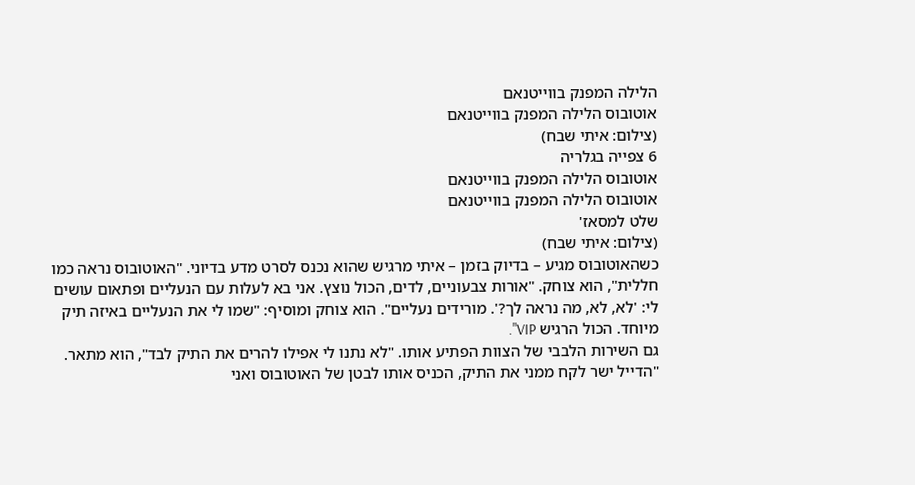הלילה המפנק בווייטנאם
אוטובוס הלילה המפנק בווייטנאם
(צילום: איתי שבח)
6 צפייה בגלריה
אוטובוס הלילה המפנק בווייטנאם
אוטובוס הלילה המפנק בווייטנאם
שלט למסאז'
(צילום: איתי שבח)
כשהאוטובוס מגיע – בדיוק בזמן – איתי מרגיש שהוא נכנס לסרט מדע בדיוני. "האוטובוס נראה כמו חללית", הוא צוחק. "אורות צבעוניים, לדים, הכול נוצץ. אני בא לעלות עם הנעליים ופתאום עושים לי: 'לא, לא, מה נראה לך?'. מורידים נעליים". הוא צוחק ומוסיף: "שמו לי את הנעליים באיזה תיק מיוחד. הכול הרגיש VIP".
גם השירות הלבבי של הצוות הפתיע אותו. "לא נתנו לי אפילו להרים את התיק לבד", הוא מתאר. "הדייל ישר לקח ממני את התיק, הכניס אותו לבטן של האוטובוס ואני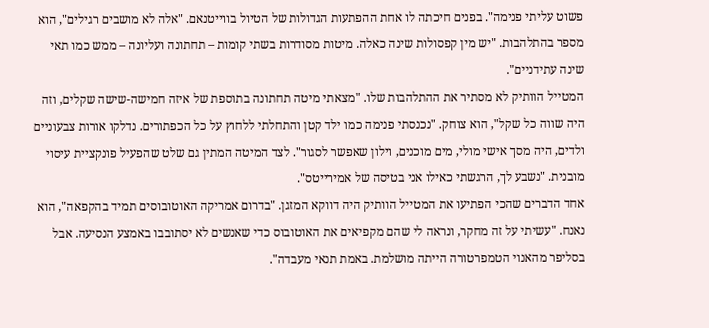פשוט עליתי פנימה". בפנים חיכתה לו אחת ההפתעות הגדולות של הטיול בווייטנאם. "אלה לא מושבים רגילים", הוא מספר בהתלהבות. "יש מין קפסולות שינה כאלה. מיטות מסודרות בשתי קומות – תחתונה ועליונה – ממש כמו תאי שינה עתידניים".
המטייל הוותיק לא מסתיר את ההתלהבות שלו. "מצאתי מיטה תחתונה בתוספת של איזה חמישה-שישה שקלים, וזה היה שווה כל שקל", הוא צוחק. "נכנסתי פנימה כמו ילד קטן והתחלתי ללחוץ על כל הכפתורים. נדלקו אורות צבעוניים ולדים, היה מסך אישי מולי, מים מוכנים, וילון שאפשר לסגור". לצד המיטה המתין גם שלט שהפעיל פונקציית עיסוי מובנית. "נשבע לך, הרגשתי כאילו אני בטיסה של אמירייטס".
אחד הדברים שהכי הפתיעו את המטייל הוותיק היה דווקא המזגן. "בדרום אמריקה האוטובוסים תמיד בהקפאה", הוא נאנח. "עשיתי על זה מחקר, ונראה לי שהם מקפיאים את האוטובוס כדי שאנשים לא יסתובבו באמצע הנסיעה. אבל בסליפר מהאנוי הטמפרטורה הייתה מושלמת. באמת תנאי מעבדה".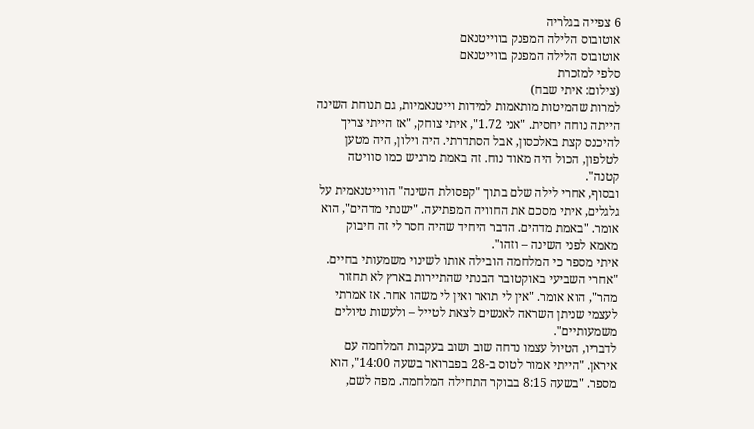6 צפייה בגלריה
אוטובוס הלילה המפנק בווייטנאם
אוטובוס הלילה המפנק בווייטנאם
סלפי למזכרת
(צילום: איתי שבח)
למרות שהמיטות מותאמות למידות וייטנאמיות, גם תנוחת השינה הייתה נוחה יחסית. "אני 1.72", איתי צוחק, "אז הייתי צריך להיכנס קצת באלכסון, אבל הסתדרתי. היה וילון, היה מטען לטלפון, הכול היה מאוד נוח. זה באמת מרגיש כמו סוויטה קטנה".
ובסוף, אחרי לילה שלם בתוך "קפסולת השינה" הווייטנאמית על גלגלים, איתי מסכם את החוויה המפתיעה. "ישנתי מדהים", הוא אומר. "באמת מדהים. הדבר היחיד שהיה חסר לי זה חיבוק מאמא לפני השינה – וזהו".
איתי מספר כי המלחמה הובילה אותו לשינוי משמעותי בחיים. "אחרי השביעי באוקטובר הבנתי שהתיירות בארץ לא תחזור מהר", הוא אומר. "אין לי תואר ואין לי משהו אחר. אז אמרתי לעצמי שניתן השראה לאנשים לצאת לטייל – ולעשות טיולים משמעותיים".
לדבריו, הטיול עצמו נדחה שוב ושוב בעקבות המלחמה עם איראן. "הייתי אמור לטוס ב-28 בפברואר בשעה 14:00", הוא מספר. "בשעה 8:15 בבוקר התחילה המלחמה. מפה לשם,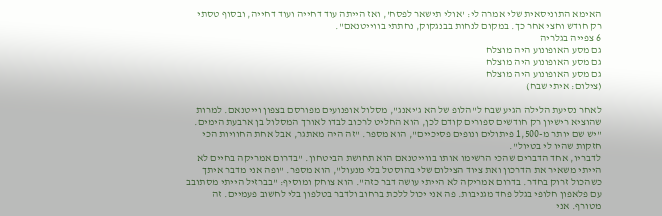האימא התוניסאית שלי אמרה לי: 'אולי תישאר לפסח', ואז הייתה עוד דחייה ועוד דחייה, ובסוף טסתי רק חודש וחצי אחר כך. במקום לנחות בבנגקוק, נחתתי בווייטנאם".
6 צפייה בגלריה
גם מסע האופונוע היה מוצלח
גם מסע האופונוע היה מוצלח
גם מסע האופונוע היה מוצלח
(צילום: איתי שבח)

לאחר נסיעת הלילה הגיע שבח ל"הלופ של הא ג'יאנג", מסלול אופנועים מפורסם בצפון וייטנאם. למרות שהוציא רישיון רק חודשים ספורים קודם לכן, הוא החליט לרכוב לבדו לאורך המסלול בן ארבעת הימים. "יש שם יותר מ-1,500 פיתולים ונופים פסיכיים", הוא מספר. "זה היה מאתגר, אבל אחת החוויות הכי חזקות שהיו לי בטיול".
לדבריו, אחד הדברים שהכי הרשימו אותו בווייטנאם הוא תחושת הביטחון. "בדרום אמריקה בחיים לא הייתי משאיר את הדרכון ואת ציוד הצילום שלי בהוסטל בלי מנעול", הוא מספר. "ופה אני מדבר איתך כשהכול זרוק בחדר. בדרום אמריקה לא הייתי עושה דבר כזה". הוא צוחק ומוסיף: "בברזיל הייתי מסתובב עם פלאפון חלופי בגלל פחד מגניבות. פה אני יכול ללכת ברחוב ולדבר בטלפון בלי לחשוב פעמיים. זה מטורף. אני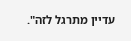עדיין מתרגל לזה".